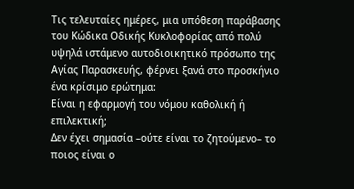Τις τελευταίες ημέρες, μια υπόθεση παράβασης του Κώδικα Οδικής Κυκλοφορίας από πολύ υψηλά ιστάμενο αυτοδιοικητικό πρόσωπο της Αγίας Παρασκευής, φέρνει ξανά στο προσκήνιο ένα κρίσιμο ερώτημα:
Είναι η εφαρμογή του νόμου καθολική ή επιλεκτική;
Δεν έχει σημασία –ούτε είναι το ζητούμενο– το ποιος είναι ο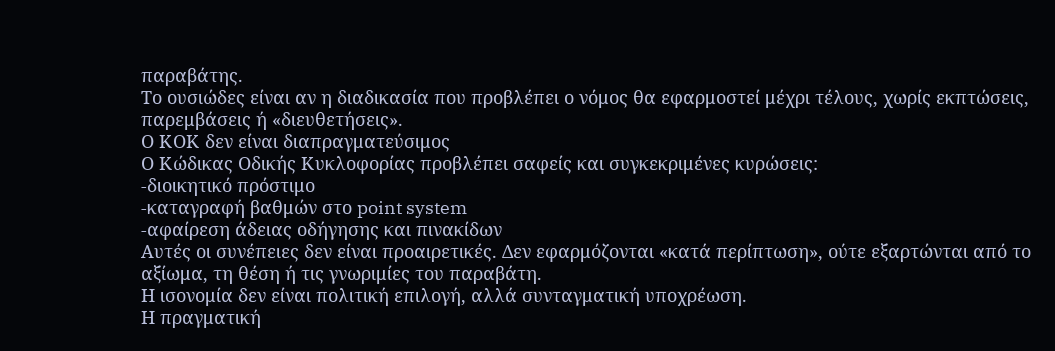παραβάτης.
Το ουσιώδες είναι αν η διαδικασία που προβλέπει ο νόμος θα εφαρμοστεί μέχρι τέλους, χωρίς εκπτώσεις, παρεμβάσεις ή «διευθετήσεις».
Ο ΚΟΚ δεν είναι διαπραγματεύσιμος
Ο Κώδικας Οδικής Κυκλοφορίας προβλέπει σαφείς και συγκεκριμένες κυρώσεις:
-διοικητικό πρόστιμο
-καταγραφή βαθμών στο point system
-αφαίρεση άδειας οδήγησης και πινακίδων
Αυτές οι συνέπειες δεν είναι προαιρετικές. Δεν εφαρμόζονται «κατά περίπτωση», ούτε εξαρτώνται από το αξίωμα, τη θέση ή τις γνωριμίες του παραβάτη.
Η ισονομία δεν είναι πολιτική επιλογή, αλλά συνταγματική υποχρέωση.
Η πραγματική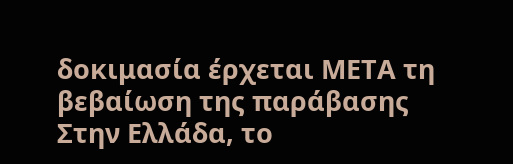δοκιμασία έρχεται ΜΕΤΑ τη βεβαίωση της παράβασης
Στην Ελλάδα, το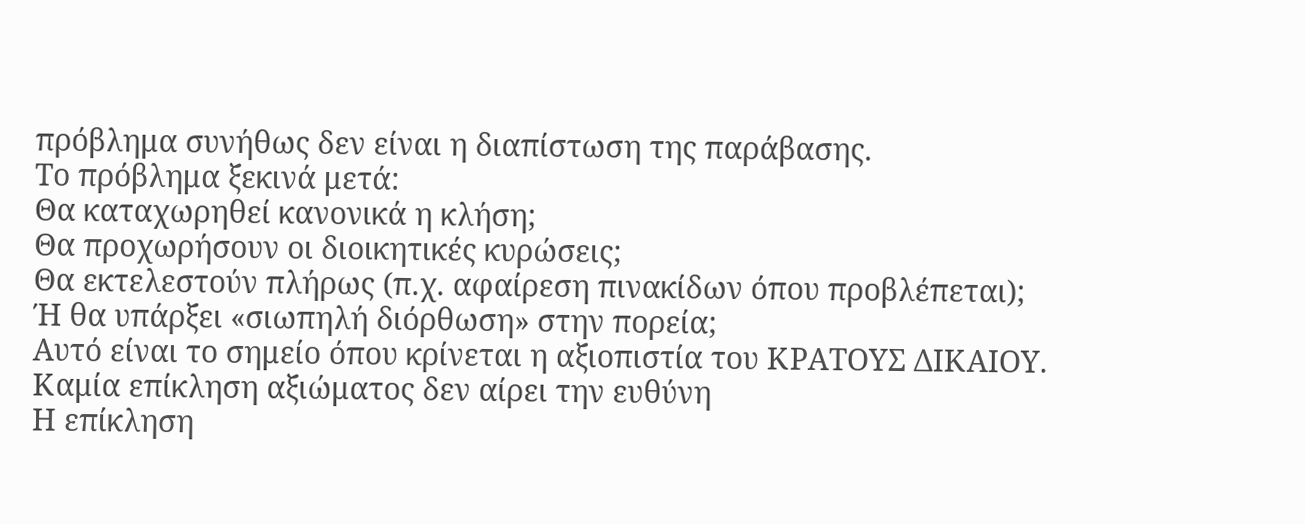πρόβλημα συνήθως δεν είναι η διαπίστωση της παράβασης.
Το πρόβλημα ξεκινά μετά:
Θα καταχωρηθεί κανονικά η κλήση;
Θα προχωρήσουν οι διοικητικές κυρώσεις;
Θα εκτελεστούν πλήρως (π.χ. αφαίρεση πινακίδων όπου προβλέπεται);
Ή θα υπάρξει «σιωπηλή διόρθωση» στην πορεία;
Αυτό είναι το σημείο όπου κρίνεται η αξιοπιστία του ΚΡΑΤΟΥΣ ΔΙΚΑΙΟΥ.
Καμία επίκληση αξιώματος δεν αίρει την ευθύνη
Η επίκληση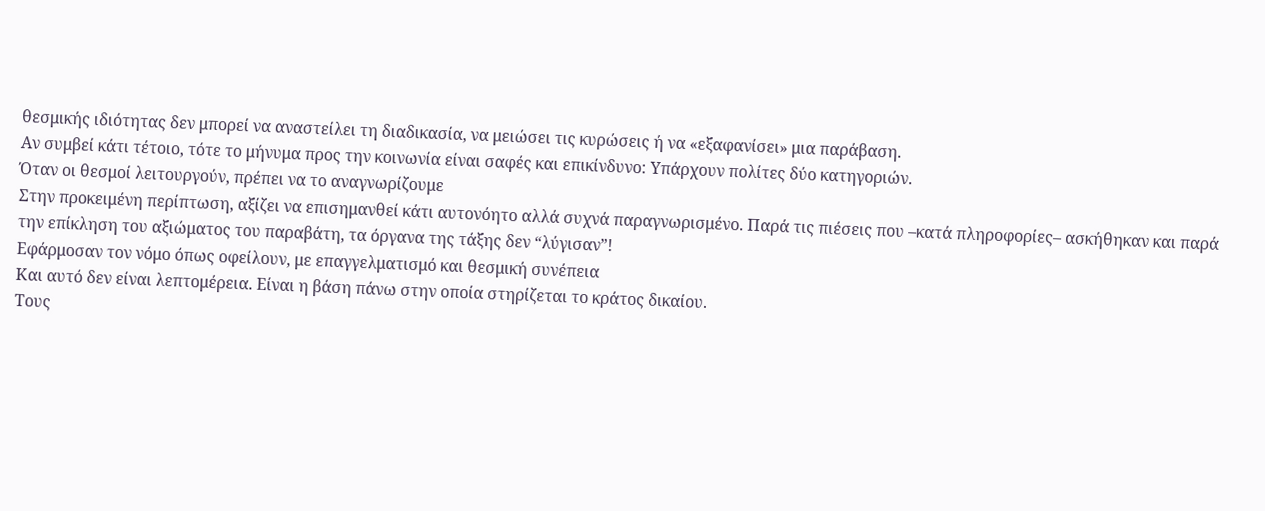θεσμικής ιδιότητας δεν μπορεί να αναστείλει τη διαδικασία, να μειώσει τις κυρώσεις ή να «εξαφανίσει» μια παράβαση.
Αν συμβεί κάτι τέτοιο, τότε το μήνυμα προς την κοινωνία είναι σαφές και επικίνδυνο: Υπάρχουν πολίτες δύο κατηγοριών.
Όταν οι θεσμοί λειτουργούν, πρέπει να το αναγνωρίζουμε
Στην προκειμένη περίπτωση, αξίζει να επισημανθεί κάτι αυτονόητο αλλά συχνά παραγνωρισμένο. Παρά τις πιέσεις που –κατά πληροφορίες– ασκήθηκαν και παρά την επίκληση του αξιώματος του παραβάτη, τα όργανα της τάξης δεν “λύγισαν”!
Εφάρμοσαν τον νόμο όπως οφείλουν, με επαγγελματισμό και θεσμική συνέπεια
Και αυτό δεν είναι λεπτομέρεια. Είναι η βάση πάνω στην οποία στηρίζεται το κράτος δικαίου.
Τους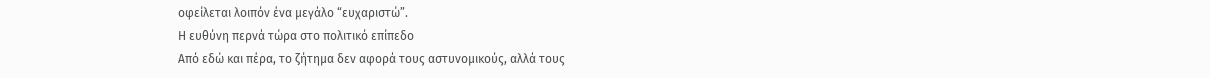οφείλεται λοιπόν ένα μεγάλο “ευχαριστώ”.
Η ευθύνη περνά τώρα στο πολιτικό επίπεδο
Από εδώ και πέρα, το ζήτημα δεν αφορά τους αστυνομικούς, αλλά τους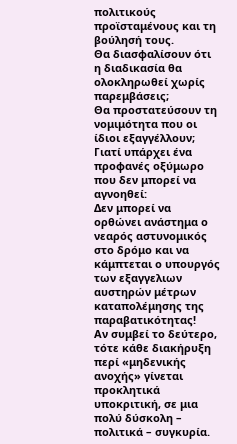πολιτικούς προϊσταμένους και τη βούλησή τους.
Θα διασφαλίσουν ότι η διαδικασία θα ολοκληρωθεί χωρίς παρεμβάσεις;
Θα προστατεύσουν τη νομιμότητα που οι ίδιοι εξαγγέλλουν;
Γιατί υπάρχει ένα προφανές οξύμωρο που δεν μπορεί να αγνοηθεί:
Δεν μπορεί να ορθώνει ανάστημα ο νεαρός αστυνομικός στο δρόμο και να κάμπτεται ο υπουργός των εξαγγελιων αυστηρών μέτρων καταπολέμησης της παραβατικότητας!
Αν συμβεί το δεύτερο, τότε κάθε διακήρυξη περί «μηδενικής ανοχής» γίνεται προκλητικά υποκριτική, σε μια πολύ δύσκολη – πολιτικά – συγκυρία.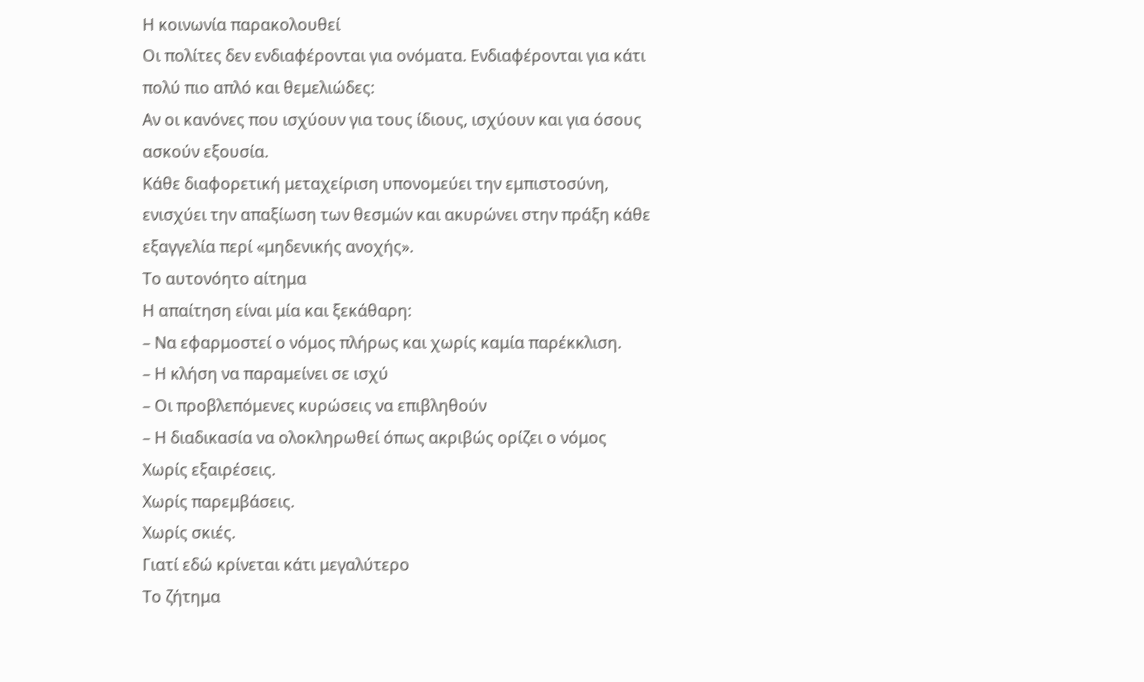Η κοινωνία παρακολουθεί
Οι πολίτες δεν ενδιαφέρονται για ονόματα. Ενδιαφέρονται για κάτι πολύ πιο απλό και θεμελιώδες:
Αν οι κανόνες που ισχύουν για τους ίδιους, ισχύουν και για όσους ασκούν εξουσία.
Κάθε διαφορετική μεταχείριση υπονομεύει την εμπιστοσύνη, ενισχύει την απαξίωση των θεσμών και ακυρώνει στην πράξη κάθε εξαγγελία περί «μηδενικής ανοχής».
Το αυτονόητο αίτημα
Η απαίτηση είναι μία και ξεκάθαρη:
– Να εφαρμοστεί ο νόμος πλήρως και χωρίς καμία παρέκκλιση.
– Η κλήση να παραμείνει σε ισχύ
– Οι προβλεπόμενες κυρώσεις να επιβληθούν
– Η διαδικασία να ολοκληρωθεί όπως ακριβώς ορίζει ο νόμος
Χωρίς εξαιρέσεις.
Χωρίς παρεμβάσεις.
Χωρίς σκιές.
Γιατί εδώ κρίνεται κάτι μεγαλύτερο
Το ζήτημα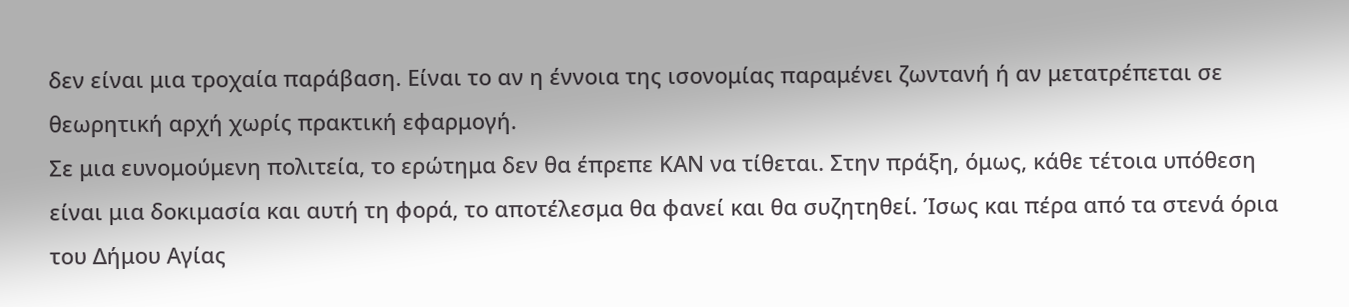δεν είναι μια τροχαία παράβαση. Είναι το αν η έννοια της ισονομίας παραμένει ζωντανή ή αν μετατρέπεται σε θεωρητική αρχή χωρίς πρακτική εφαρμογή.
Σε μια ευνομούμενη πολιτεία, το ερώτημα δεν θα έπρεπε ΚΑΝ να τίθεται. Στην πράξη, όμως, κάθε τέτοια υπόθεση είναι μια δοκιμασία και αυτή τη φορά, το αποτέλεσμα θα φανεί και θα συζητηθεί. Ίσως και πέρα από τα στενά όρια του Δήμου Αγίας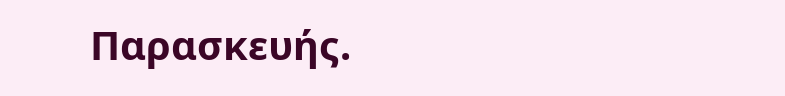Παρασκευής.